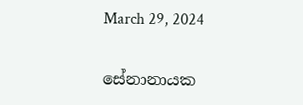March 29, 2024

සේනානායක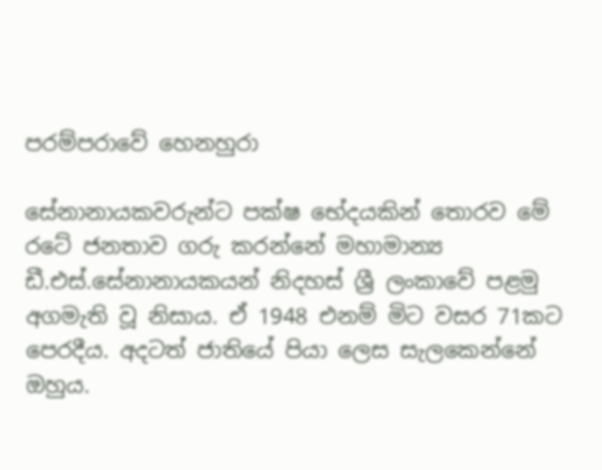පරම්පරාවේ හෙනහුරා

සේනානායකවරුන්ට පක්ෂ භේදයකින් තොරව මේ රටේ ජනතාව ගරු කරන්නේ මහාමාන්‍ය ඩී.එස්.සේනානායකයන් නිදහස් ශ්‍රී ලංකාවේ පළමු අගමැති වූ නිසාය. ඒ 1948 එනම් මිට වසර 71කට පෙරදීය. අදටත් ජාතියේ පියා ලෙස සැලකෙන්නේ ඔහුය.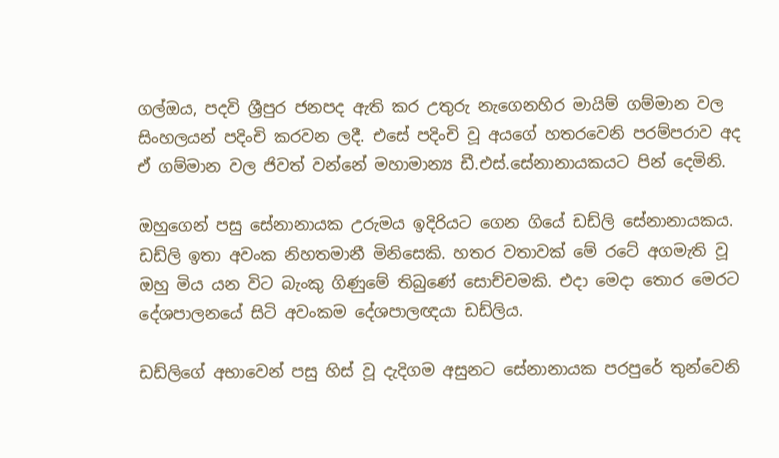ගල්ඔය, පදවි ශ්‍රීපුර ජනපද ඇති කර උතුරු නැගෙනහිර මායිම් ගම්මාන වල සිංහලයන් පදිංචි කරවන ලදී. එසේ පදිංචි වූ අයගේ හතරවෙනි පරම්පරාව අද ඒ ගම්මාන වල ජිවත් වන්නේ මහාමාන්‍ය ඩී.එස්.සේනානායකයට පින් දෙමිනි.

ඔහුගෙන් පසු සේනානායක උරුමය ඉදිරියට ගෙන ගියේ ඩඩ්ලි සේනානායකය. ඩඩ්ලි ඉතා අවංක නිහතමානී මිනිසෙකි. හතර වතාවක් මේ රටේ අගමැති වූ ඔහු මිය යන විට බැංකු ගිණුමේ තිබුණේ සොච්චමකි. එදා මෙදා තොර මෙරට දේශපාලනයේ සිටි අවංකම දේශපාලඥයා ඩඩ්ලිය.

ඩඩ්ලිගේ අභාවෙන් පසු හිස් වූ දැදිගම අසුනට සේනානායක පරපුරේ තුන්වෙනි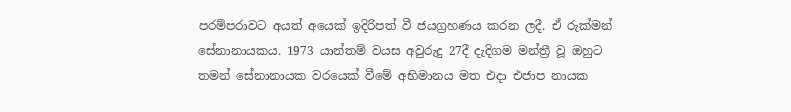පරම්පරාවට අයත් අයෙක් ඉදිරිපත් වී ජයග්‍රහණය කරන ලදී. ඒ රුක්මන් සේනානායකය. 1973 යාන්තම් වයස අවුරුදු 27දී දැදිගම මන්ත්‍රී වූ ඔහුට තමන් සේනානායක වරයෙක් වීමේ අභිමානය මත එදා එජාප නායක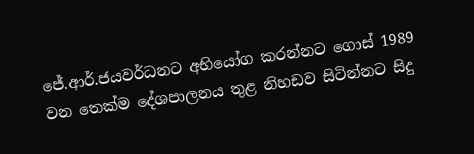ජේ.ආර්.ජයවර්ධනට අභියෝග කරන්නට ගොස් 1989 වන තෙක්ම දේශපාලනය තුළ නිහඩව සිටින්නට සිදු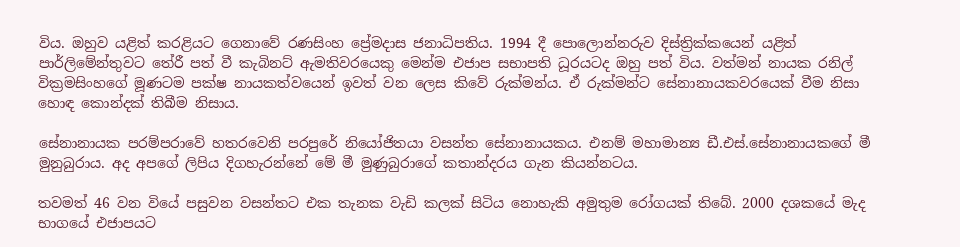විය. ඔහුව යළිත් කරළියට ගෙනාවේ රණසිංහ ප්‍රේමදාස ජනාධිපතිය. 1994 දී පොලොන්නරුව දිස්ත්‍රික්කයෙන් යළිත් පාර්ලිමේන්තුවට තේරී පත් වී කැබිනට් ඇමතිවරයෙකු මෙන්ම එජාප සභාපති ධූරයටද ඔහු පත් විය. වත්මන් නායක රනිල් වික්‍රමසිංහගේ මූණටම පක්ෂ නායකත්වයෙන් ඉවත් වන ලෙස කිවේ රුක්මන්ය. ඒ රුක්මන්ට සේනානායකවරයෙක් වීම නිසා හොඳ කොන්දක් තිබීම නිසාය.

සේනානායක පරම්පරාවේ හතරවෙනි පරපුරේ නියෝජිතයා වසන්ත සේනානායකය. එනම් මහාමාන්‍ය ඩී.එස්.සේනානායකගේ මී මුනුබුරාය. අද අපගේ ලිපිය දිගහැරන්නේ මේ මී මුණුබුරාගේ කතාන්දරය ගැන කියන්නටය.

තවමත් 46 වන වියේ පසුවන වසන්තට එක තැනක වැඩි කලක් සිටිය නොහැකි අමුතුම රෝගයක් තිබේ. 2000 දශකයේ මැද භාගයේ එජාපයට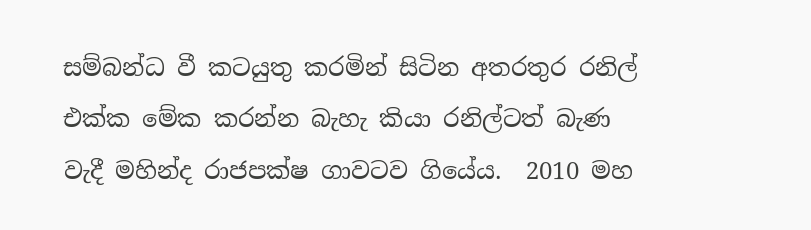සම්බන්ධ වී කටයුතු කරමින් සිටින අතරතුර රනිල් එක්ක මේක කරන්න බැහැ කියා රනිල්ටත් බැණ වැදී මහින්ද රාජපක්ෂ ගාවටව ගියේය.  2010 මහ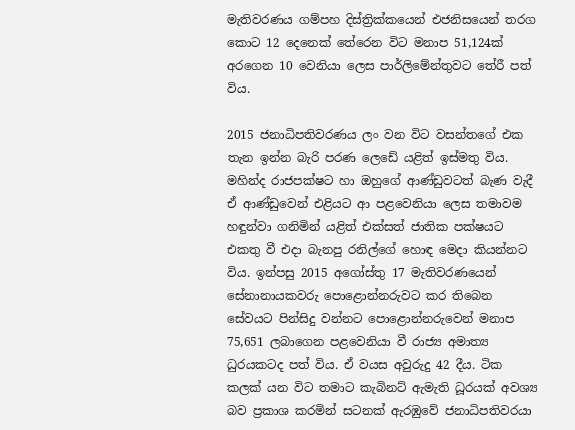මැතිවරණය ගම්පහ දිස්ත්‍රික්කයෙන් එජනිසයෙන් තරග කොට 12 දෙනෙක් තේරෙන විට මනාප 51,124ක් අරගෙන 10 වෙනියා ලෙස පාර්ලිමේන්තුවට තේරී පත් විය.

2015 ජනාධිපතිවරණය ලං වන විට වසන්තගේ එක තැන ඉන්න බැරි පරණ ලෙඩේ යළිත් ඉස්මතු විය. මහින්ද රාජපක්ෂට හා ඔහුගේ ආණ්ඩුවටත් බැණ වැදී ඒ ආණ්ඩුවෙන් එළියට ආ පළවෙනියා ලෙස තමාවම හඳුන්වා ගනිමින් යළිත් එක්සත් ජාතික පක්ෂයට එකතු වී එදා බැනපු රනිල්ගේ හොඳ මෙදා කියන්නට විය. ඉන්පසු 2015 අගෝස්තු 17 මැතිවරණයෙන් සේනානායකවරු පොළොන්නරුවට කර තිබෙන සේවයට පින්සිදු වන්නට පොළොන්නරුවෙන් මනාප 75,651 ලබාගෙන පළවෙනියා වී රාජ්‍ය අමාත්‍ය ධුරයකටද පත් විය. ඒ වයස අවුරුදු 42 දීය. ටික කලක් යන විට තමාට කැබිනට් ඇමැති ධූරයක් අවශ්‍ය බව ප්‍රකාශ කරමින් සටනක් ඇරඹුවේ ජනාධිපතිවරයා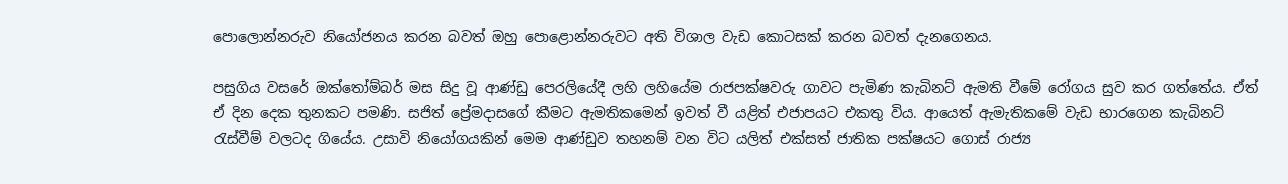පොලොන්නරුව නියෝජනය කරන බවත් ඔහු පොළොන්නරුවට අති විශාල වැඩ කොටසක් කරන බවත් දැනගෙනය.

පසුගිය වසරේ ඔක්තෝම්බර් මස සිදු වූ ආණ්ඩු පෙරලියේදී ලහි ලහියේම රාජපක්ෂවරු ගාවට පැමිණ කැබිනට් ඇමති වීමේ රෝගය සුව කර ගත්තේය. ඒත් ඒ දින දෙක තුනකට පමණි. සජිත් ප්‍රේමදාසගේ කීමට ඇමතිකමෙන් ඉවත් වී යළිත් එජාපයට එකතු විය. ආයෙත් ඇමැතිකමේ වැඩ භාරගෙන කැබිනට් රැස්වීම් වලටද ගියේය. උසාවි නියෝගයකින් මෙම ආණ්ඩුව තහනම් වන විට යලිත් එක්සත් ජාතික පක්ෂයට ගොස් රාජ්‍ය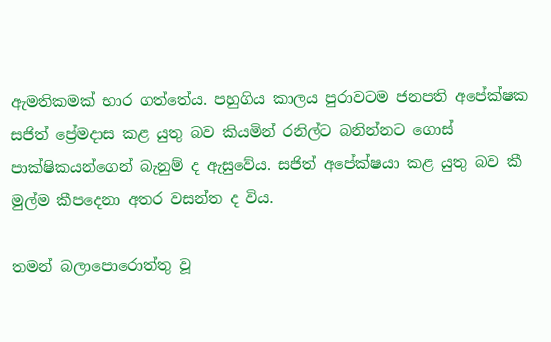ඇමතිකමක් භාර ගත්තේය. පහුගිය කාලය පුරාවටම ජනපති අපේක්ෂක සජිත් ප්‍රේමදාස කළ යුතු බව කියමින් රනිල්ට බනින්නට ගොස් පාක්ෂිකයන්ගෙන් බැනුම් ද ඇසුවේය. සජිත් අපේක්ෂයා කළ යුතු බව කී මුල්ම කීපදෙනා අතර වසන්ත ද විය.

තමන් බලාපොරොත්තු වූ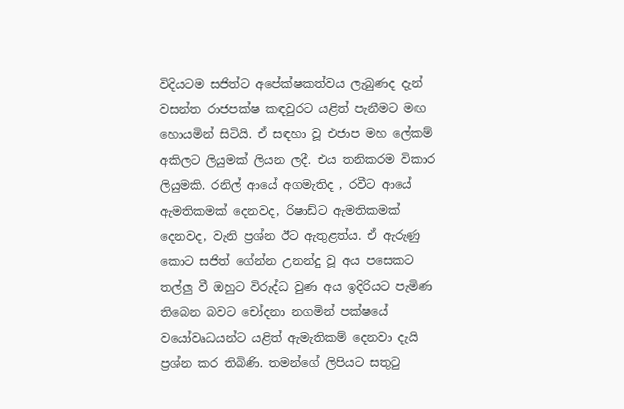විදියටම සජිත්ට අපේක්ෂකත්වය ලැබුණද දැන් වසන්ත රාජපක්ෂ කඳවුරට යළිත් පැනීමට මඟ හොයමින් සිටියි. ඒ සඳහා වූ එජාප මහ ලේකම් අකිලට ලියුමක් ලියන ලදී. එය තනිකරම විකාර ලියුමකි. රනිල් ආයේ අගමැතිද , රවීට ආයේ ඇමතිකමක් දෙනවද, රිෂාඩ්ට ඇමතිකමක් දෙනවද, වැනි ප්‍රශ්න ඊට ඇතුළත්ය. ඒ ඇරුණු කොට සජිත් ගේන්න උනන්දු වූ අය පසෙකට තල්ලු වී ඔහුට විරුද්ධ වුණ අය ඉදිරියට පැමිණ තිබෙන බවට චෝදනා නගමින් පක්ෂයේ වයෝවෘධයන්ට යළිත් ඇමැතිකම් දෙනවා දැයි ප්‍රශ්න කර තිබිණි. තමන්ගේ ලිපියට සතුටු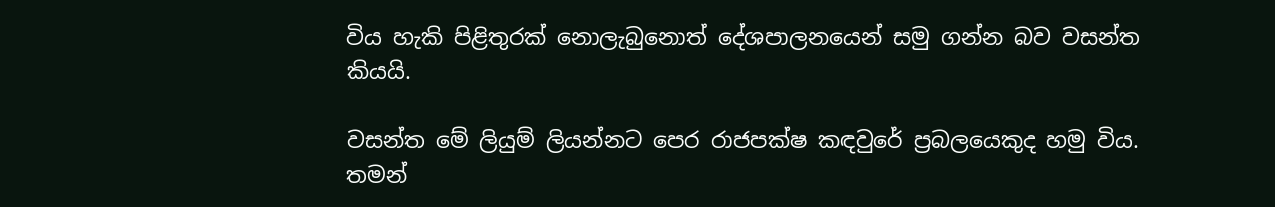විය හැකි පිළිතුරක් නොලැබුනොත් දේශපාලනයෙන් සමු ගන්න බව වසන්ත කියයි.

වසන්ත මේ ලියුම් ලියන්නට පෙර රාජපක්ෂ කඳවුරේ ප්‍රබලයෙකුද හමු විය. තමන්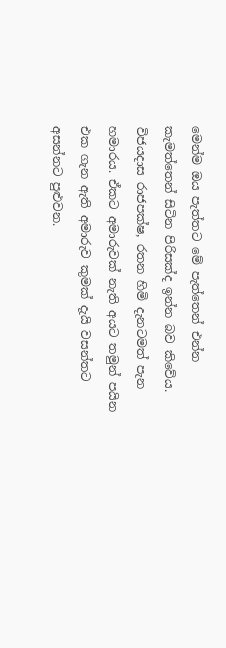මෙන්ම ඔය පැත්තට මේ පැත්තෙන් එන්න කැමත්තෙන් සිටින පිරිසක්ද ඉන්න බව කිවේය. විජයදාස රාජපක්ෂ, රතන හිමි දැනටමත් පැන හමාරය. ඒකට අමාරුවක් නැති අයට තමුන් පයින එක ගැන ඇති අමාරුව කුමක් දැයි වසන්තට අසන්නට පුළුවන.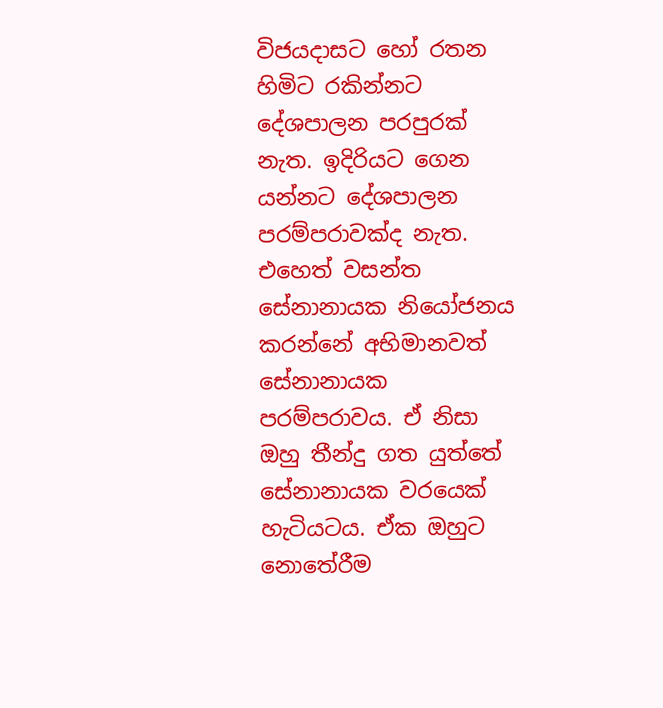විජයදාසට හෝ රතන හිමිට රකින්නට දේශපාලන පරපුරක් නැත. ඉදිරියට ගෙන යන්නට දේශපාලන පරම්පරාවක්ද නැත. එහෙත් වසන්ත සේනානායක නියෝජනය කරන්නේ අභිමානවත් සේනානායක පරම්පරාවය. ඒ නිසා ඔහු තීන්දු ගත යුත්තේ සේනානායක වරයෙක් හැටියටය. ඒක ඔහුට නොතේරීම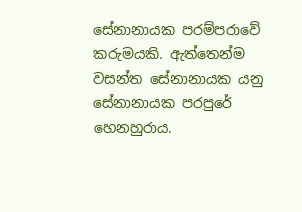සේනානායක පරම්පරාවේ කරුමයකි. ඇත්තෙන්ම වසන්ත සේනානායක යනු සේනානායක පරපුරේ හෙනහුරාය.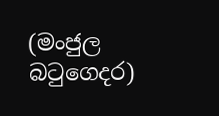(මංජුල බටුගෙදර)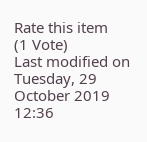Rate this item
(1 Vote)
Last modified on Tuesday, 29 October 2019 12:36